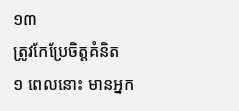១៣
ត្រូវកែប្រែចិត្តគំនិត
១ ពេលនោះ មានអ្នក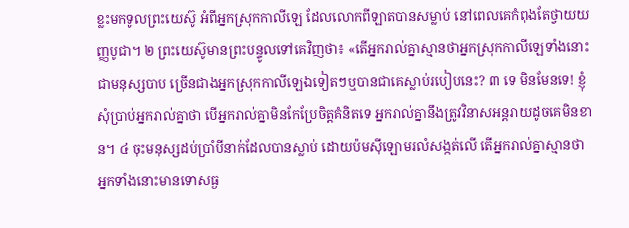ខ្លះមកទូលព្រះយេស៊ូ អំពីអ្នកស្រុកកាលីឡេ ដែលលោកពីឡាតបានសម្លាប់ នៅពេលគេកំពុងតែថ្វាយយញ្ញបូជា។ ២ ព្រះយេស៊ូមានព្រះបន្ទូលទៅគេវិញថា៖ «តើអ្នករាល់គ្នាស្មានថាអ្នកស្រុកកាលីឡេទាំងនោះជាមនុស្សបាប ច្រើនជាងអ្នកស្រុកកាលីឡេឯទៀតៗឬបានជាគេស្លាប់របៀបនេះ? ៣ ទេ មិនមែនទេ! ខ្ញុំសុំប្រាប់អ្នករាល់គ្នាថា បើអ្នករាល់គ្នាមិនកែប្រែចិត្តគំនិតទេ អ្នករាល់គ្នានឹងត្រូវវិនាសអន្តរាយដូចគេមិនខាន។ ៤ ចុះមនុស្សដប់ប្រាំបីនាក់ដែលបានស្លាប់ ដោយប៉មស៊ីឡោមរលំសង្កត់លើ តើអ្នករាល់គ្នាស្មានថា អ្នកទាំងនោះមានទោសធ្ង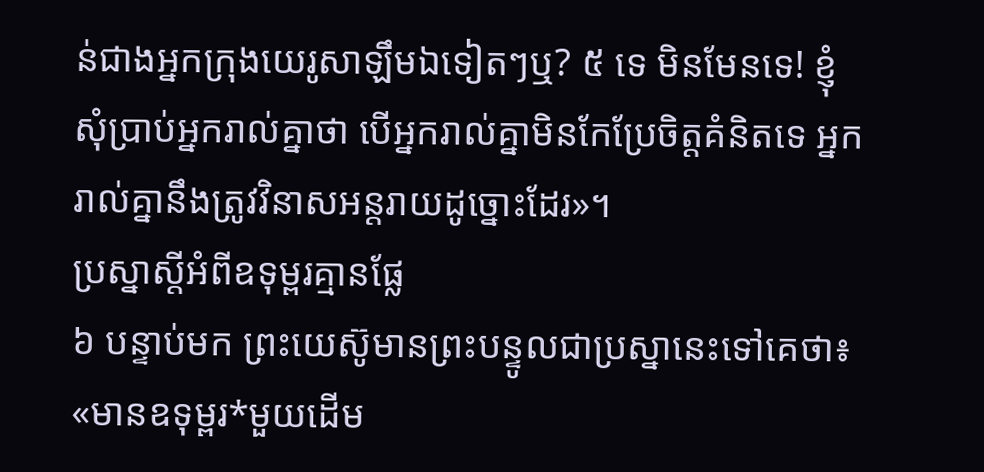ន់ជាងអ្នកក្រុងយេរូសាឡឹមឯទៀតៗឬ? ៥ ទេ មិនមែនទេ! ខ្ញុំសុំប្រាប់អ្នករាល់គ្នាថា បើអ្នករាល់គ្នាមិនកែប្រែចិត្តគំនិតទេ អ្នករាល់គ្នានឹងត្រូវវិនាសអន្តរាយដូច្នោះដែរ»។
ប្រស្នាស្ដីអំពីឧទុម្ពរគ្មានផ្លែ
៦ បន្ទាប់មក ព្រះយេស៊ូមានព្រះបន្ទូលជាប្រស្នានេះទៅគេថា៖ «មានឧទុម្ពរ*មួយដើម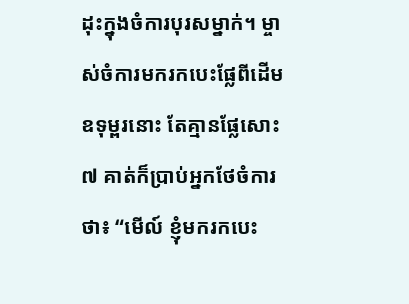ដុះក្នុងចំការបុរសម្នាក់។ ម្ចាស់ចំការមករកបេះផ្លែពីដើមឧទុម្ពរនោះ តែគ្មានផ្លែសោះ ៧ គាត់ក៏ប្រាប់អ្នកថែចំការថា៖ “មើល៍ ខ្ញុំមករកបេះ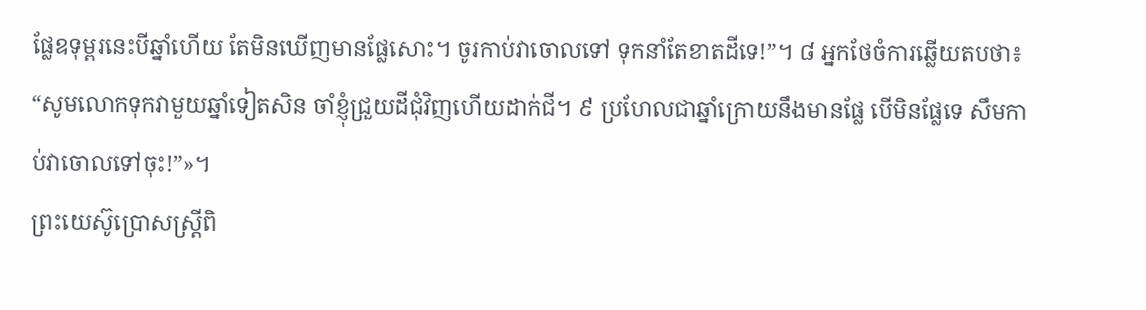ផ្លែឧទុម្ពរនេះបីឆ្នាំហើយ តែមិនឃើញមានផ្លែសោះ។ ចូរកាប់វាចោលទៅ ទុកនាំតែខាតដីទេ!”។ ៨ អ្នកថែចំការឆ្លើយតបថា៖ “សូមលោកទុកវាមួយឆ្នាំទៀតសិន ចាំខ្ញុំជ្រួយដីជុំវិញហើយដាក់ជី។ ៩ ប្រហែលជាឆ្នាំក្រោយនឹងមានផ្លែ បើមិនផ្លែទេ សឹមកាប់វាចោលទៅចុះ!”»។
ព្រះយេស៊ូប្រោសស្ត្រីពិ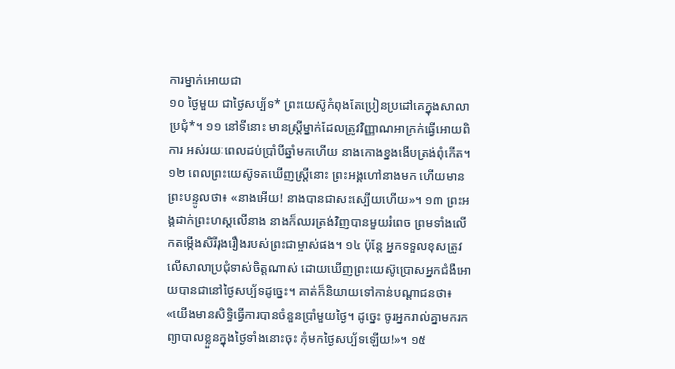ការម្នាក់អោយជា
១០ ថ្ងៃមួយ ជាថ្ងៃសប្ប័ទ* ព្រះយេស៊ូកំពុងតែប្រៀនប្រដៅគេក្នុងសាលាប្រជុំ*។ ១១ នៅទីនោះ មានស្ត្រីម្នាក់ដែលត្រូវវិញ្ញាណអាក្រក់ធ្វើអោយពិការ អស់រយៈពេលដប់ប្រាំបីឆ្នាំមកហើយ នាងកោងខ្នងងើបត្រង់ពុំកើត។ ១២ ពេលព្រះយេស៊ូទតឃើញស្ត្រីនោះ ព្រះអង្គហៅនាងមក ហើយមានព្រះបន្ទូលថា៖ «នាងអើយ! នាងបានជាសះស្បើយហើយ»។ ១៣ ព្រះអង្គដាក់ព្រះហស្ដលើនាង នាងក៏ឈរត្រង់វិញបានមួយរំពេច ព្រមទាំងលើកតម្កើងសិរីរុងរឿងរបស់ព្រះជាម្ចាស់ផង។ ១៤ ប៉ុន្តែ អ្នកទទួលខុសត្រូវលើសាលាប្រជុំទាស់ចិត្តណាស់ ដោយឃើញព្រះយេស៊ូប្រោសអ្នកជំងឺអោយបានជានៅថ្ងៃសប្ប័ទដូច្នេះ។ គាត់ក៏និយាយទៅកាន់បណ្ដាជនថា៖ «យើងមានសិទ្ធិធ្វើការបានចំនួនប្រាំមួយថ្ងៃ។ ដូច្នេះ ចូរអ្នករាល់គ្នាមករកព្យាបាលខ្លួនក្នុងថ្ងៃទាំងនោះចុះ កុំមកថ្ងៃសប្ប័ទឡើយ!»។ ១៥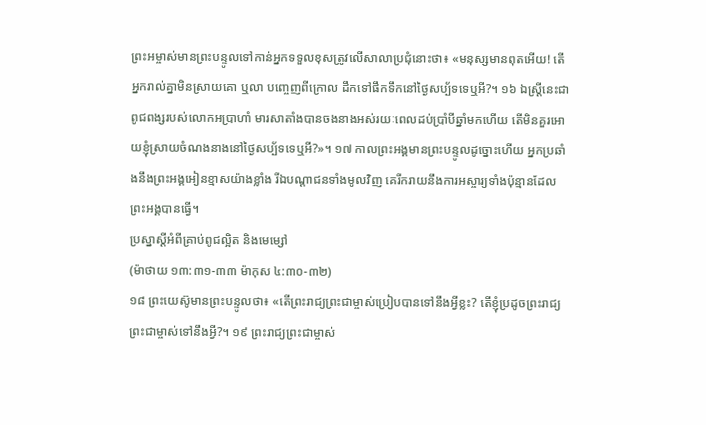ព្រះអម្ចាស់មានព្រះបន្ទូលទៅកាន់អ្នកទទួលខុសត្រូវលើសាលាប្រជុំនោះថា៖ «មនុស្សមានពុតអើយ! តើអ្នករាល់គ្នាមិនស្រាយគោ ឬលា បញ្ចេញពីក្រោល ដឹកទៅផឹកទឹកនៅថ្ងៃសប្ប័ទទេឬអី?។ ១៦ ឯស្ត្រីនេះជាពូជពង្សរបស់លោកអប្រាហាំ មារសាតាំងបានចងនាងអស់រយៈពេលដប់ប្រាំបីឆ្នាំមកហើយ តើមិនគួរអោយខ្ញុំស្រាយចំណងនាងនៅថ្ងៃសប្ប័ទទេឬអី?»។ ១៧ កាលព្រះអង្គមានព្រះបន្ទូលដូច្នោះហើយ អ្នកប្រឆាំងនឹងព្រះអង្គអៀនខ្មាសយ៉ាងខ្លាំង រីឯបណ្ដាជនទាំងមូលវិញ គេរីករាយនឹងការអស្ចារ្យទាំងប៉ុន្មានដែលព្រះអង្គបានធ្វើ។
ប្រស្នាស្ដីអំពីគ្រាប់ពូជល្អិត និងមេម្សៅ
(ម៉ាថាយ ១៣:៣១-៣៣ ម៉ាកុស ៤:៣០-៣២)
១៨ ព្រះយេស៊ូមានព្រះបន្ទូលថា៖ «តើព្រះរាជ្យព្រះជាម្ចាស់ប្រៀបបានទៅនឹងអ្វីខ្លះ? តើខ្ញុំប្រដូចព្រះរាជ្យព្រះជាម្ចាស់ទៅនឹងអ្វី?។ ១៩ ព្រះរាជ្យព្រះជាម្ចាស់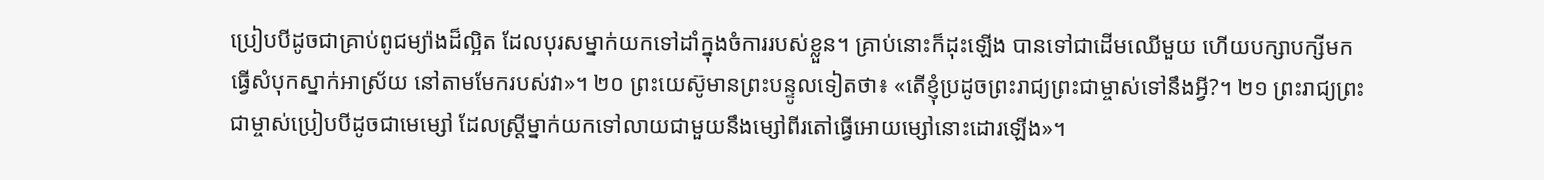ប្រៀបបីដូចជាគ្រាប់ពូជម្យ៉ាងដ៏ល្អិត ដែលបុរសម្នាក់យកទៅដាំក្នុងចំការរបស់ខ្លួន។ គ្រាប់នោះក៏ដុះឡើង បានទៅជាដើមឈើមួយ ហើយបក្សាបក្សីមកធ្វើសំបុកស្នាក់អាស្រ័យ នៅតាមមែករបស់វា»។ ២០ ព្រះយេស៊ូមានព្រះបន្ទូលទៀតថា៖ «តើខ្ញុំប្រដូចព្រះរាជ្យព្រះជាម្ចាស់ទៅនឹងអ្វី?។ ២១ ព្រះរាជ្យព្រះជាម្ចាស់ប្រៀបបីដូចជាមេម្សៅ ដែលស្ត្រីម្នាក់យកទៅលាយជាមួយនឹងម្សៅពីរតៅធ្វើអោយម្សៅនោះដោរឡើង»។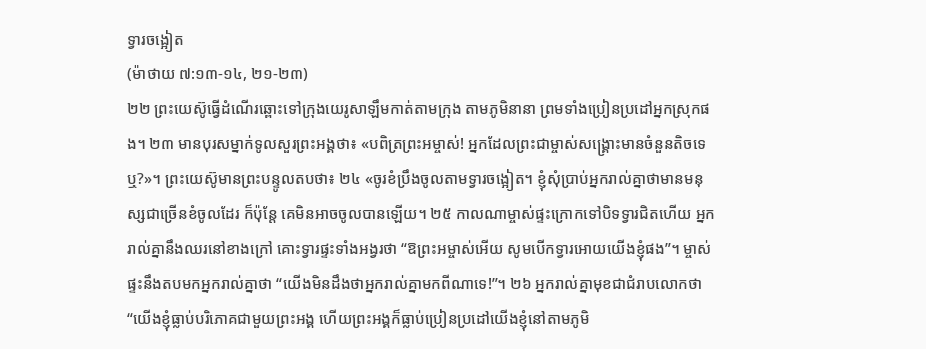ទ្វារចង្អៀត
(ម៉ាថាយ ៧:១៣-១៤, ២១-២៣)
២២ ព្រះយេស៊ូធ្វើដំណើរឆ្ពោះទៅក្រុងយេរូសាឡឹមកាត់តាមក្រុង តាមភូមិនានា ព្រមទាំងប្រៀនប្រដៅអ្នកស្រុកផង។ ២៣ មានបុរសម្នាក់ទូលសួរព្រះអង្គថា៖ «បពិត្រព្រះអម្ចាស់! អ្នកដែលព្រះជាម្ចាស់សង្គ្រោះមានចំនួនតិចទេឬ?»។ ព្រះយេស៊ូមានព្រះបន្ទូលតបថា៖ ២៤ «ចូរខំប្រឹងចូលតាមទ្វារចង្អៀត។ ខ្ញុំសុំប្រាប់អ្នករាល់គ្នាថាមានមនុស្សជាច្រើនខំចូលដែរ ក៏ប៉ុន្តែ គេមិនអាចចូលបានឡើយ។ ២៥ កាលណាម្ចាស់ផ្ទះក្រោកទៅបិទទ្វារជិតហើយ អ្នករាល់គ្នានឹងឈរនៅខាងក្រៅ គោះទ្វារផ្ទះទាំងអង្វរថា “ឱព្រះអម្ចាស់អើយ សូមបើកទ្វារអោយយើងខ្ញុំផង”។ ម្ចាស់ផ្ទះនឹងតបមកអ្នករាល់គ្នាថា “យើងមិនដឹងថាអ្នករាល់គ្នាមកពីណាទេ!”។ ២៦ អ្នករាល់គ្នាមុខជាជំរាបលោកថា “យើងខ្ញុំធ្លាប់បរិភោគជាមួយព្រះអង្គ ហើយព្រះអង្គក៏ធ្លាប់ប្រៀនប្រដៅយើងខ្ញុំនៅតាមភូមិ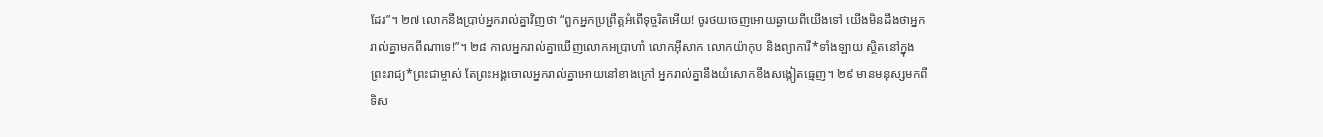ដែរ”។ ២៧ លោកនឹងប្រាប់អ្នករាល់គ្នាវិញថា “ពួកអ្នកប្រព្រឹត្តអំពើទុច្ចរិតអើយ! ចូរថយចេញអោយឆ្ងាយពីយើងទៅ យើងមិនដឹងថាអ្នករាល់គ្នាមកពីណាទេ!”។ ២៨ កាលអ្នករាល់គ្នាឃើញលោកអប្រាហាំ លោកអ៊ីសាក លោកយ៉ាកុប និងព្យាការី*ទាំងឡាយ ស្ថិតនៅក្នុងព្រះរាជ្យ*ព្រះជាម្ចាស់ តែព្រះអង្គចោលអ្នករាល់គ្នាអោយនៅខាងក្រៅ អ្នករាល់គ្នានឹងយំសោកខឹងសង្កៀតធ្មេញ។ ២៩ មានមនុស្សមកពីទិស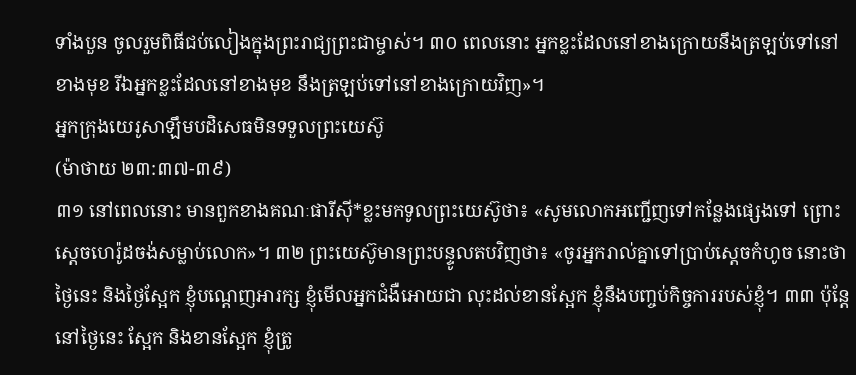ទាំងបួន ចូលរួមពិធីជប់លៀងក្នុងព្រះរាជ្យព្រះជាម្ចាស់។ ៣០ ពេលនោះ អ្នកខ្លះដែលនៅខាងក្រោយនឹងត្រឡប់ទៅនៅខាងមុខ រីឯអ្នកខ្លះដែលនៅខាងមុខ នឹងត្រឡប់ទៅនៅខាងក្រោយវិញ»។
អ្នកក្រុងយេរូសាឡឹមបដិសេធមិនទទួលព្រះយេស៊ូ
(ម៉ាថាយ ២៣:៣៧-៣៩)
៣១ នៅពេលនោះ មានពួកខាងគណៈផារីស៊ី*ខ្លះមកទូលព្រះយេស៊ូថា៖ «សូមលោកអញ្ជើញទៅកន្លែងផ្សេងទៅ ព្រោះស្ដេចហេរ៉ូដចង់សម្លាប់លោក»។ ៣២ ព្រះយេស៊ូមានព្រះបន្ទូលតបវិញថា៖ «ចូរអ្នករាល់គ្នាទៅប្រាប់ស្ដេចកំហូច នោះថា ថ្ងៃនេះ និងថ្ងៃស្អែក ខ្ញុំបណ្ដេញអារក្ស ខ្ញុំមើលអ្នកជំងឺអោយជា លុះដល់ខានស្អែក ខ្ញុំនឹងបញ្ចប់កិច្ចការរបស់ខ្ញុំ។ ៣៣ ប៉ុន្តែ នៅថ្ងៃនេះ ស្អែក និងខានស្អែក ខ្ញុំត្រូ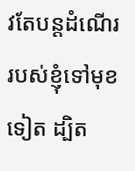វតែបន្តដំណើររបស់ខ្ញុំទៅមុខទៀត ដ្បិត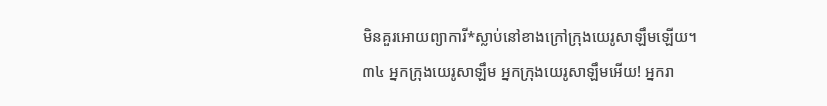មិនគួរអោយព្យាការី*ស្លាប់នៅខាងក្រៅក្រុងយេរូសាឡឹមឡើយ។
៣៤ អ្នកក្រុងយេរូសាឡឹម អ្នកក្រុងយេរូសាឡឹមអើយ! អ្នករា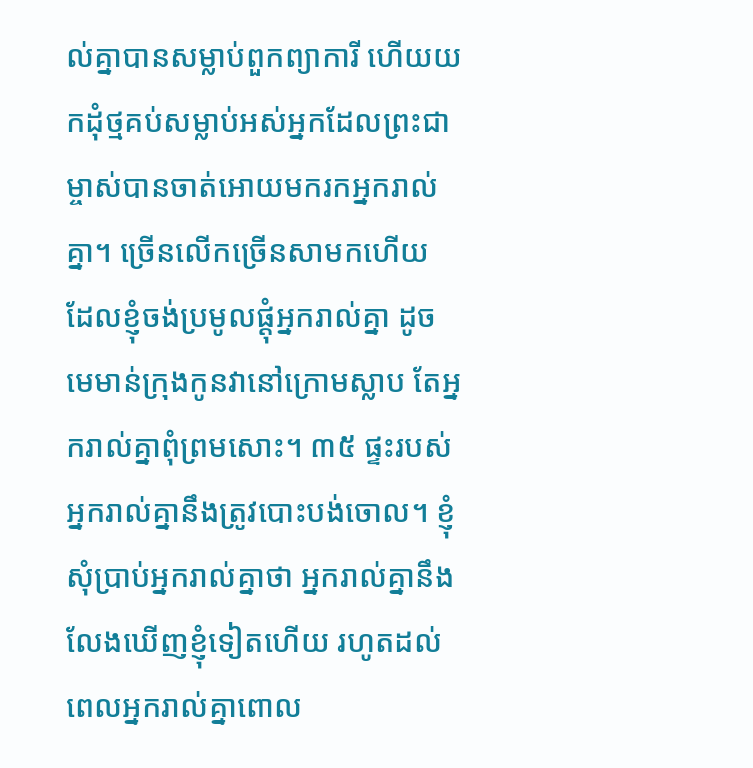ល់គ្នាបានសម្លាប់ពួកព្យាការី ហើយយកដុំថ្មគប់សម្លាប់អស់អ្នកដែលព្រះជាម្ចាស់បានចាត់អោយមករកអ្នករាល់គ្នា។ ច្រើនលើកច្រើនសាមកហើយ ដែលខ្ញុំចង់ប្រមូលផ្ដុំអ្នករាល់គ្នា ដូចមេមាន់ក្រុងកូនវានៅក្រោមស្លាប តែអ្នករាល់គ្នាពុំព្រមសោះ។ ៣៥ ផ្ទះរបស់អ្នករាល់គ្នានឹងត្រូវបោះបង់ចោល។ ខ្ញុំសុំប្រាប់អ្នករាល់គ្នាថា អ្នករាល់គ្នានឹងលែងឃើញខ្ញុំទៀតហើយ រហូតដល់ពេលអ្នករាល់គ្នាពោល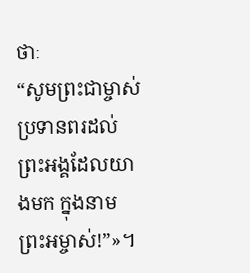ថាៈ
“សូមព្រះជាម្ចាស់ប្រទានពរដល់
ព្រះអង្គដែលយាងមក ក្នុងនាមព្រះអម្ចាស់!”»។